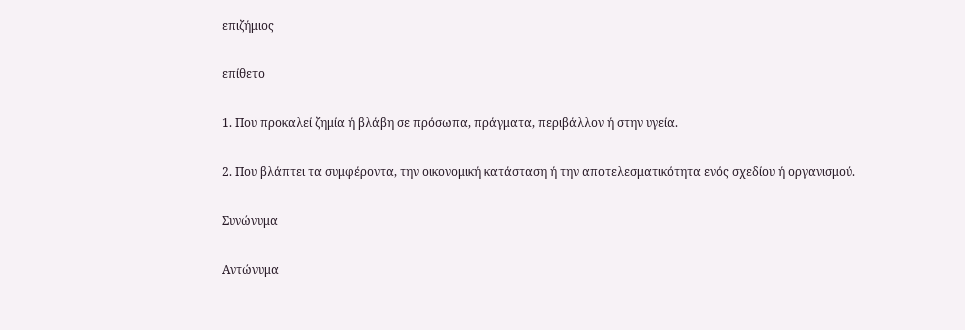επιζήμιος

επίθετο

1. Που προκαλεί ζημία ή βλάβη σε πρόσωπα, πράγματα, περιβάλλον ή στην υγεία.

2. Που βλάπτει τα συμφέροντα, την οικονομική κατάσταση ή την αποτελεσματικότητα ενός σχεδίου ή οργανισμού.

Συνώνυμα

Αντώνυμα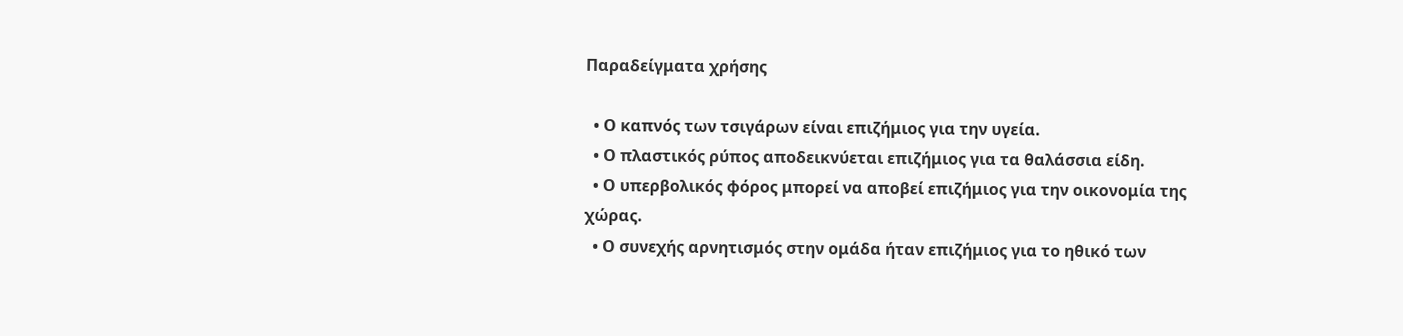Παραδείγματα χρήσης

  • Ο καπνός των τσιγάρων είναι επιζήμιος για την υγεία.
  • Ο πλαστικός ρύπος αποδεικνύεται επιζήμιος για τα θαλάσσια είδη.
  • Ο υπερβολικός φόρος μπορεί να αποβεί επιζήμιος για την οικονομία της χώρας.
  • Ο συνεχής αρνητισμός στην ομάδα ήταν επιζήμιος για το ηθικό των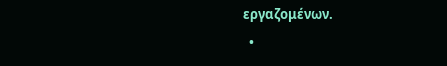εργαζομένων.
  •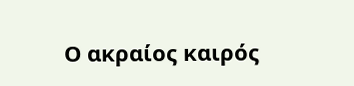Ο ακραίος καιρός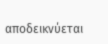αποδεικνύεται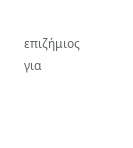επιζήμιος για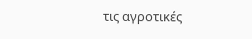τις αγροτικές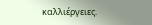καλλιέργειες.